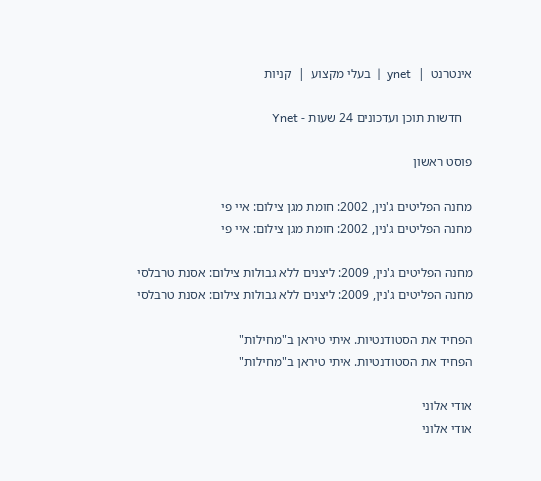אינטרנט  |  ynet  |  בעלי מקצוע  |  קניות

   חדשות תוכן ועדכונים 24 שעות - Ynet

פוסט ראשון

מחנה הפליטים ג'נין, 2002: חומת מגן צילום: איי פי
מחנה הפליטים ג'נין, 2002: חומת מגן צילום: איי פי

מחנה הפליטים ג'נין, 2009: ליצנים ללא גבולות צילום: אסנת טרבלסי
מחנה הפליטים ג'נין, 2009: ליצנים ללא גבולות צילום: אסנת טרבלסי

הפחיד את הסטודנטיות. איתי טיראן ב"מחילות"
הפחיד את הסטודנטיות. איתי טיראן ב"מחילות"

אודי אלוני
אודי אלוני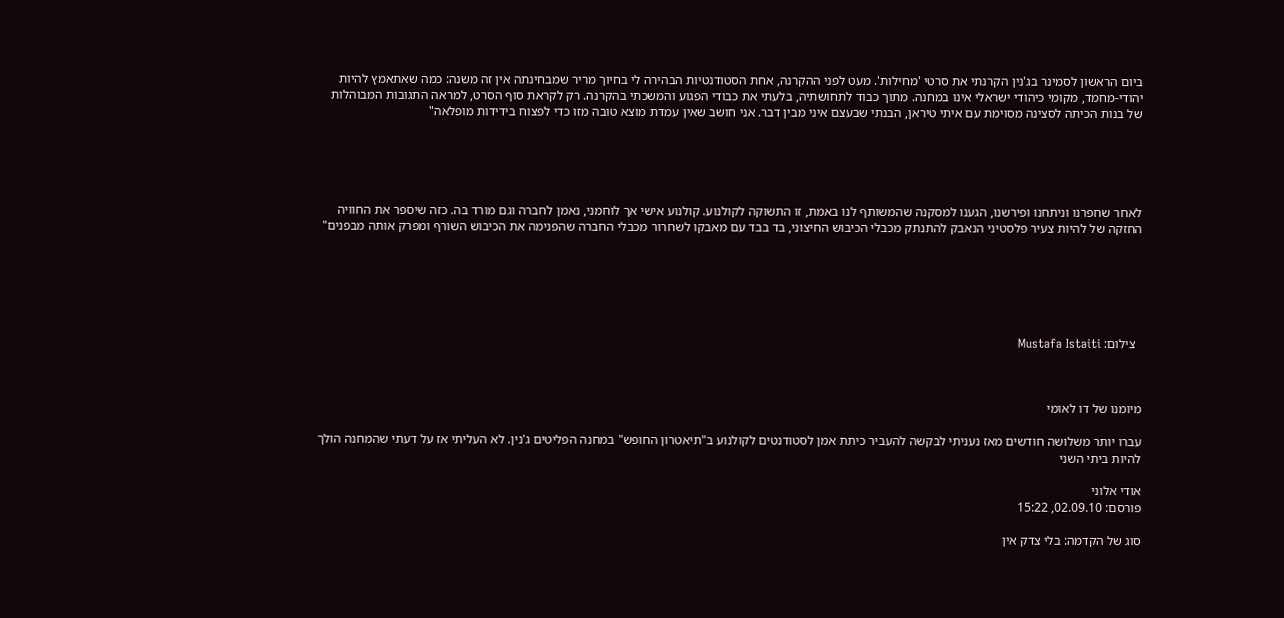ביום הראשון לסמינר בג'נין הקרנתי את סרטי 'מחילות'. מעט לפני ההקרנה, אחת הסטודנטיות הבהירה לי בחיוך מריר שמבחינתה אין זה משנה: כמה שאתאמץ להיות יהודי-מחמד, מקומי כיהודי ישראלי אינו במחנה. מתוך כבוד לתחושתיה, בלעתי את כבודי הפגוע והמשכתי בהקרנה. רק לקראת סוף הסרט, למראה התגובות המבוהלות של בנות הכיתה לסצינה מסוימת עם איתי טיראן, הבנתי שבעצם איני מבין דבר. אני חושב שאין עמדת מוצא טובה מזו כדי לפצוח בידידות מופלאה"





לאחר שחפרנו וניתחנו ופירשנו, הגענו למסקנה שהמשותף לנו באמת, זו התשוקה לקולנוע. קולנוע אישי אך לוחמני, נאמן לחברה וגם מורד בה. כזה שיספר את החוויה החזקה של להיות צעיר פלסטיני הנאבק להתנתק מכבלי הכיבוש החיצוני, בד בבד עם מאבקו לשחרור מכבלי החברה שהפנימה את הכיבוש השורף ומפרק אותה מבפנים"






  צילום: Mustafa Istaiti



מיומנו של דו לאומי

עברו יותר משלושה חודשים מאז נעניתי לבקשה להעביר כיתת אמן לסטודנטים לקולנוע ב"תיאטרון החופש" במחנה הפליטים ג'נין. לא העליתי אז על דעתי שהמחנה הולך להיות ביתי השני

אודי אלוני
פורסם: 02.09.10, 15:22

סוג של הקדמה: בלי צדק אין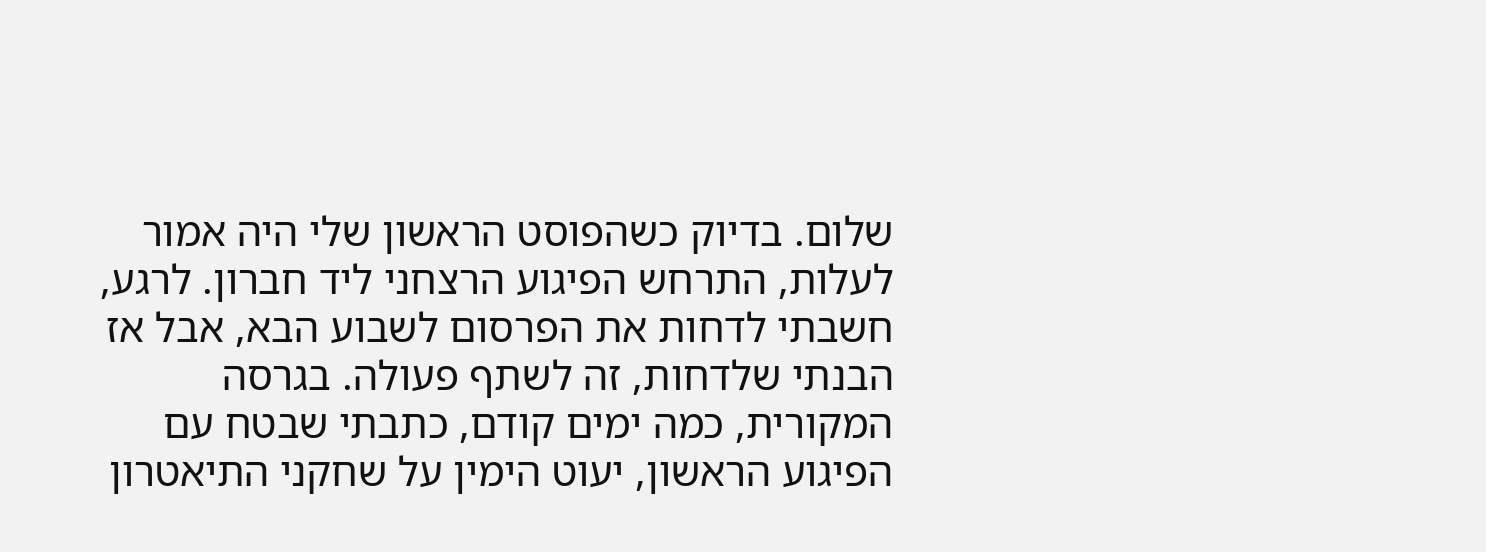שלום. בדיוק כשהפוסט הראשון שלי היה אמור לעלות, התרחש הפיגוע הרצחני ליד חברון. לרגע, חשבתי לדחות את הפרסום לשבוע הבא, אבל אז הבנתי שלדחות, זה לשתף פעולה. בגרסה המקורית, כמה ימים קודם, כתבתי שבטח עם הפיגוע הראשון, יעוט הימין על שחקני התיאטרון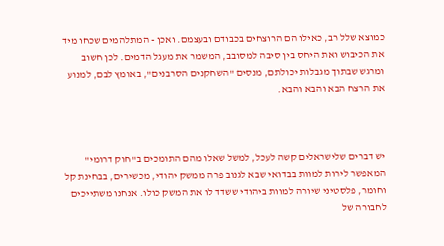כמוצא שלל רב, כאילו הם הרוצחים בכבודם ובעצמם. ואכן - המתלהמים שכחו מיד את הכיבוש ואת היחס בין סיבה למסובב, המשמר את מעגל הדמים. לכן חשוב ומרגש שבתוך מגבלות יכולתם, מנסים "השחקנים הסרבנים", באומץ לבם, למנוע את הרצח הבא והבא והבא.



יש דברים שלישראלים קשה לעכל, למשל שאלו מהם התומכים ב"חוק דרומי" המאפשר לירות למוות בבדואי שבא לגנוב פרה ממשק יהודי, מכשירים, בבחינת קל וחומר, פלסטיני שיורה למוות ביהודי ששדד לו את המשק כולו. אנחנו משתייכים לחבורה של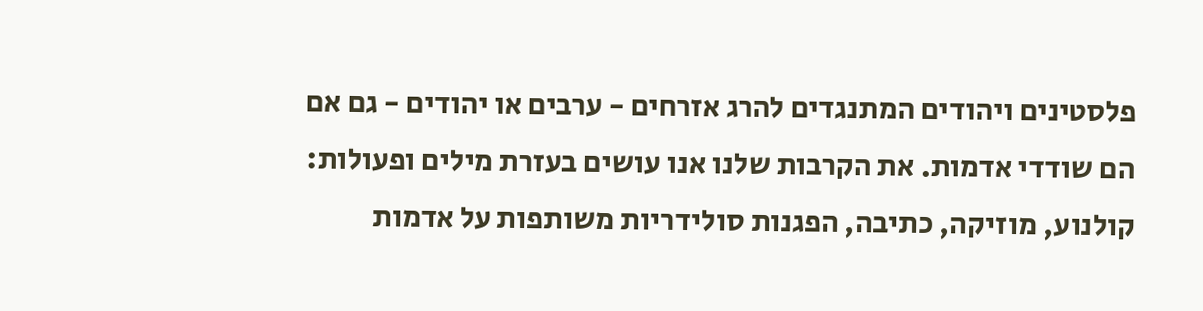פלסטינים ויהודים המתנגדים להרג אזרחים - ערבים או יהודים - גם אם הם שודדי אדמות. את הקרבות שלנו אנו עושים בעזרת מילים ופעולות: קולנוע, מוזיקה, כתיבה, הפגנות סולידריות משותפות על אדמות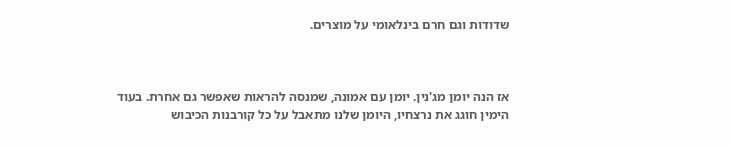שדודות וגם חרם בינלאומי על מוצרים.



אז הנה יומן מג'נין. יומן עם אמונה, שמנסה להראות שאפשר גם אחרת. בעוד הימין חוגג את נרצחיו, היומן שלנו מתאבל על כל קורבנות הכיבוש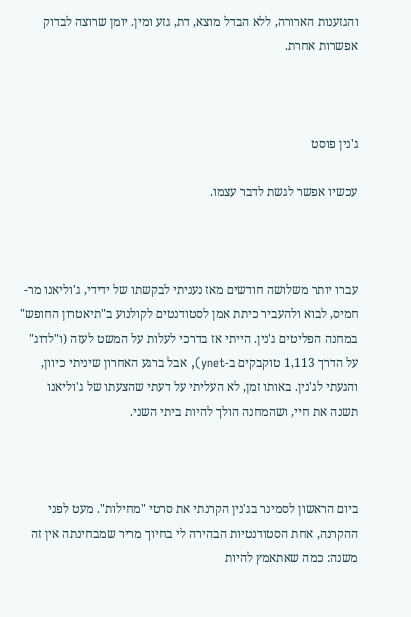והגזענות הארורה, ללא הבדל מוצא, דת, גזע ומין. יומן שרוצה לבדוק אפשרות אחרת.



ג'נין פוסט

עכשיו אפשר לגשת לדבר עצמו.



עברו יותר משלושה חודשים מאז נעניתי לבקשתו של ידידי, ג'וליאנו מר-חמיס, לבוא ולהעביר כיתת אמן לסטודנטים לקולנוע ב"תיאטרון החופש" במחנה הפליטים ג'נין. הייתי אז בדרכי לעלות על המשט לעזה (ו"לדוג" על הדרך 1,113 טוקבקים ב-ynet), אבל ברגע האחרון שיניתי כיוון, והגעתי לג'נין. באותו זמן, לא העליתי על דעתי שהצעתו של ג'וליאנו תשנה את חיי, ושהמחנה הולך להיות ביתי השני.



ביום הראשון לסמינר בג'נין הקרנתי את סרטי "מחילות". מעט לפני ההקרנה, אחת הסטודנטיות הבהירה לי בחיוך מריר שמבחינתה אין זה משנה: כמה שאתאמץ להיות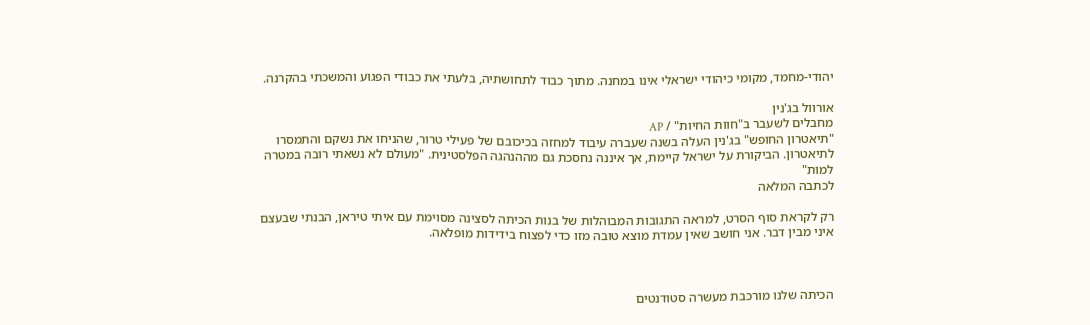יהודי-מחמד, מקומי כיהודי ישראלי אינו במחנה. מתוך כבוד לתחושתיה, בלעתי את כבודי הפגוע והמשכתי בהקרנה.

אורוול בג'נין
מחבלים לשעבר ב"חוות החיות" / AP
"תיאטרון החופש" בג'נין העלה בשנה שעברה עיבוד למחזה בכיכובם של פעילי טרור, שהניחו את נשקם והתמסרו לתיאטרון. הביקורת על ישראל קיימת, אך איננה נחסכת גם מההנהגה הפלסטינית. "מעולם לא נשאתי רובה במטרה למות"
לכתבה המלאה

רק לקראת סוף הסרט, למראה התגובות המבוהלות של בנות הכיתה לסצינה מסוימת עם איתי טיראן, הבנתי שבעצם איני מבין דבר. אני חושב שאין עמדת מוצא טובה מזו כדי לפצוח בידידות מופלאה.



הכיתה שלנו מורכבת מעשרה סטודנטים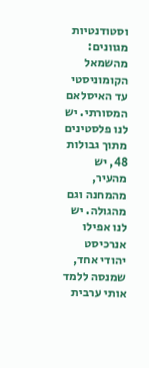וסטודנטיות מגוונים: מהשמאל הקומוניסטי עד האיסלאם המסורתי. יש לנו פלסטינים מתוך גבולות 48, יש מהעיר, מהמחנה וגם מהגולה. יש לנו אפילו אנרכיסט יהודי אחד, שמנסה ללמד אותי ערבית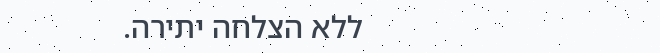ללא הצלחה יתירה.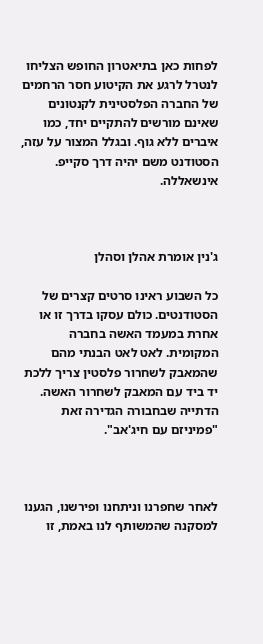לפחות כאן בתיאטרון החופש הצליחו לנטרל לרגע את הקיטוע חסר הרחמים של החברה הפלסטינית לקנטונים שאינם מורשים להתקיים יחד, כמו איברים ללא גוף. ובגלל המצור על עזה, הסטודנט משם יהיה דרך סקייפ. אינשאללה.



ג'נין אומרת אהלן וסהלן

כל השבוע ראינו סרטים קצרים של הסטודנטים. כולם עסקו בדרך זו או אחרת במעמד האשה בחברה המקומית. לאט לאט הבנתי מהם שהמאבק לשחרור פלסטין צריך ללכת יד ביד עם המאבק לשחרור האשה. הדתייה שבחבורה הגדירה זאת "פמיניזם עם חיג'אב".



לאחר שחפרנו וניתחנו ופירשנו, הגענו למסקנה שהמשותף לנו באמת, זו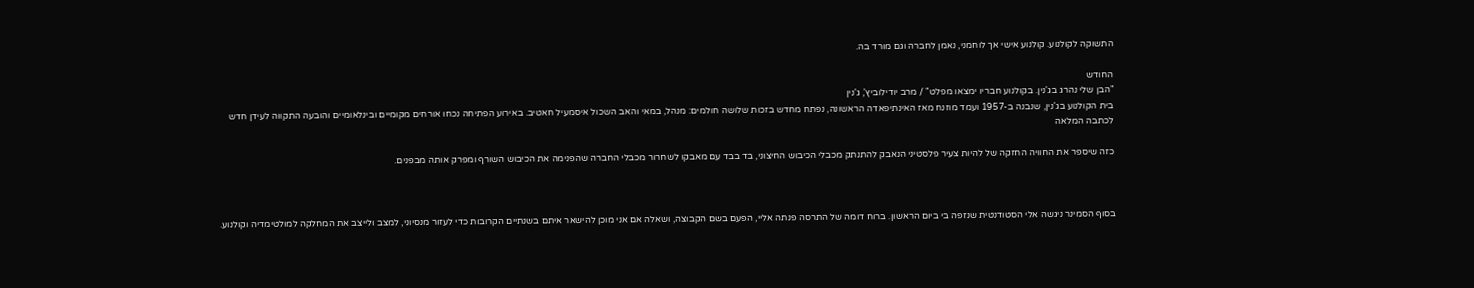התשוקה לקולנוע. קולנוע אישי אך לוחמני, נאמן לחברה וגם מורד בה.

החודש
"הבן שלי נהרג בג'נין. בקולנוע חבריו ימצאו מפלט" / מרב יודילוביץ', ג'נין
בית הקולנוע בג'נין, שנבנה ב-1957 ועמד מוזנח מאז האינתיפאדה הראשונה, נפתח מחדש בזכות שלושה חולמים: מנהל, במאי והאב השכול איסמעיל חאטיב. באירוע הפתיחה נכחו אורחים מקומיים ובינלאומיים והובעה התקווה לעידן חדש
לכתבה המלאה

כזה שיספר את החוויה החזקה של להיות צעיר פלסטיני הנאבק להתנתק מכבלי הכיבוש החיצוני, בד בבד עם מאבקו לשחרור מכבלי החברה שהפנימה את הכיבוש השורף ומפרק אותה מבפנים.



בסוף הסמינר ניגשה אלי הסטודנטית שנזפה בי ביום הראשון. ברוח דומה של התרסה פנתה אליי, הפעם בשם הקבוצה, ושאלה אם אני מוכן להישאר איתם בשנתיים הקרובות כדי לעזור מנסיוני, למצב ולייצב את המחלקה למולטימדיה וקולנוע.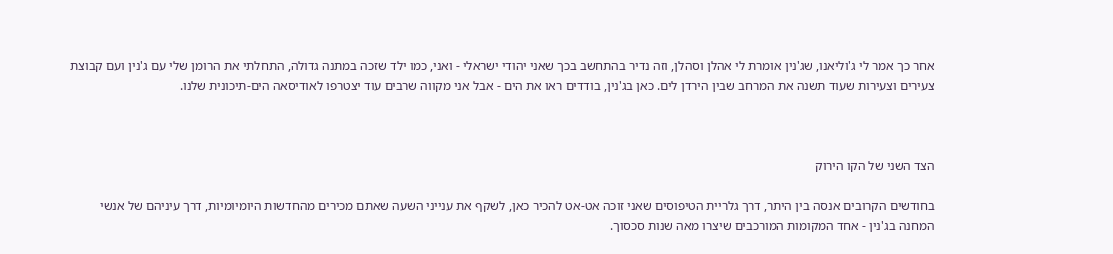אחר כך אמר לי ג'וליאנו, שג'נין אומרת לי אהלן וסהלן, וזה נדיר בהתחשב בכך שאני יהודי ישראלי - ואני, כמו ילד שזכה במתנה גדולה, התחלתי את הרומן שלי עם ג'נין ועם קבוצת צעירים וצעירות שעוד תשנה את המרחב שבין הירדן לים. כאן בג'נין, בודדים ראו את הים - אבל אני מקווה שרבים עוד יצטרפו לאודיסאה הים-תיכונית שלנו.



הצד השני של הקו הירוק

בחודשים הקרובים אנסה בין היתר, דרך גלריית הטיפוסים שאני זוכה אט-אט להכיר כאן, לשקף את ענייני השעה שאתם מכירים מהחדשות היומיומיות, דרך עיניהם של אנשי המחנה בג'נין - אחד המקומות המורכבים שיצרו מאה שנות סכסוך.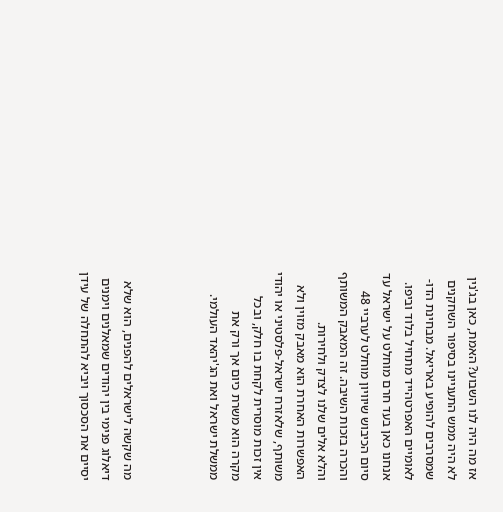אז מה היה לנו השבוע? האמת, כאן בג'נין לא היה ממש התעניינו בסיפור השחקנים שמסרבים להופיע באריאל. מבחינת הדו-לאומיים האפרטהייד מתחיל בלוד וביפו. אנחנו כאן בעד חרם מוחלט על ישראל עד סיום הכיבוש שיוויון מוחלט לערביי 48 והכרה בזכות השיבה. זה המאבק המשותף והלא אלים שלנו לצדק ולחירות. האפשרות האחרת הוא מאבק מזוין ולא משותף, שלאזרח ישראל-פלסטיני או יהודי אין זכות מוסרית לקחת בו חלק, ובכל מקרה הוא משרת כיום אך ורק את ממשלת ישראל ואת הג'יהאד העולמי.



מה שקשה לישראלים להפנים, הוא שלא דיאלוג פנימי בין יהודים שמאלנים וימנים יסיים את הסכסוך ויביא להתחלה של עידן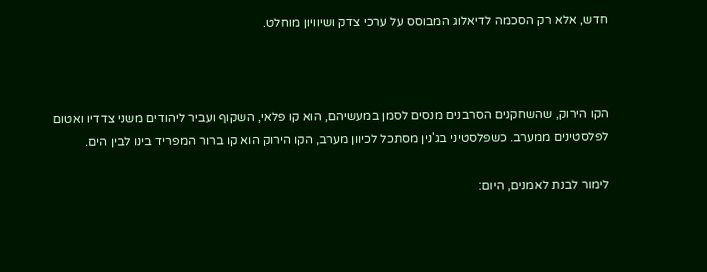חדש, אלא רק הסכמה לדיאלוג המבוסס על ערכי צדק ושיוויון מוחלט.



הקו הירוק, שהשחקנים הסרבנים מנסים לסמן במעשיהם, הוא קו פלאי, השקוף ועביר ליהודים משני צדדיו ואטום לפלסטינים ממערב. כשפלסטיני בג'נין מסתכל לכיוון מערב, הקו הירוק הוא קו ברור המפריד בינו לבין הים.

לימור לבנת לאמנים, היום: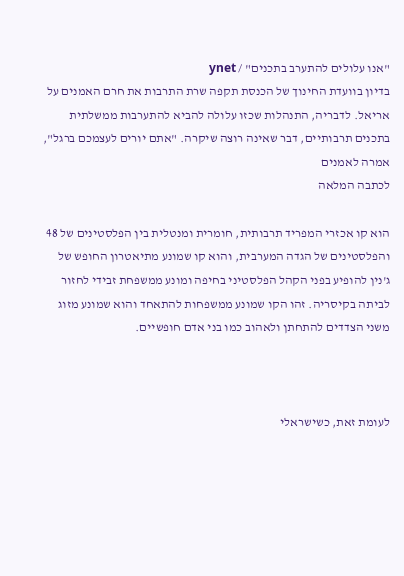"אנו עלולים להתערב בתכנים" / ynet
בדיון בוועדת החינוך של הכנסת תקפה שרת התרבות את חרם האמנים על אריאל. לדבריה, התנהלות שכזו עלולה להביא להתערבות ממשלתית בתכנים תרבותיים, דבר שאינה רוצה שיקרה. "אתם יורים לעצמכם ברגל", אמרה לאמנים
לכתבה המלאה

הוא קו אכזרי המפריד תרבותית, חומרית ומנטלית בין הפלסטינים של 48 והפלסטינים של הגדה המערבית, והוא קו שמונע מתיאטרון החופש של ג'נין להופיע בפני הקהל הפלסטיני בחיפה ומונע ממשפחת זבידי לחזור לביתה בקיסריה. זהו הקו שמונע ממשפחות להתאחד והוא שמונע מזוג משני הצדדים להתחתן ולאהוב כמו בני אדם חופשיים.



לעומת זאת, כשישראלי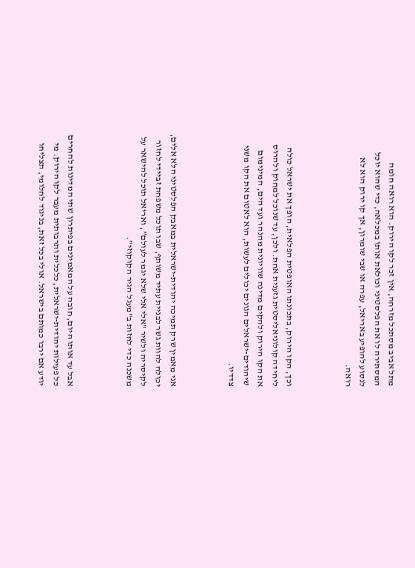מתל אביב מסתכל מזרחה, אין זכר לקו הירוק. הוא רואה חומה המסתירה לו את הפלסטיני וכולאת אותו במכלאה, כדי שהוא יוכל לנסוע להופיע באריאל, עפרה או שבי שומרון, אך קו ירוק הוא לא רואה.



וכך, הקו הירוק, בתכונתו האופטית הפלאית, הופך את ישראל כולה ליחידה קולוניאליסטית גזענית אחת. ולכן, עד שנוכל למחוק ולהרוס את הקו הירוק ולהקים מדינה שוויונית מהנהר ועד הים, המינימום שיהודים-ישראלים הגונים יכולים לעשות, הוא לאטום את הקו משני צדדיו.



אני מאמין שרק תמיכה יהודית-ישראלית במאבק הפלסטיני הלא אלים, יכולה להוות גשר לבניית עתיד משותף, שבו תוכל משפחת זביידי לחזור לקיסריה ולשיר "אלי אלי שלא יגמר לעולם”, ואריאל תוכל להישאר על משכנה כדי לחזות ב"מעגל הגיר הקוקוזי".



אבל עד אותו היום, חובה על המאמינים בפיתרון שתי המדינות להחרים כל פעילות יהודית-ישראלית, כלכלית ותרבותית מעבר לקו הירוק. מי יודע אם ירבו כמותם בישראל. אולי בכל זאת, בניגוד לחלומי, תצליחו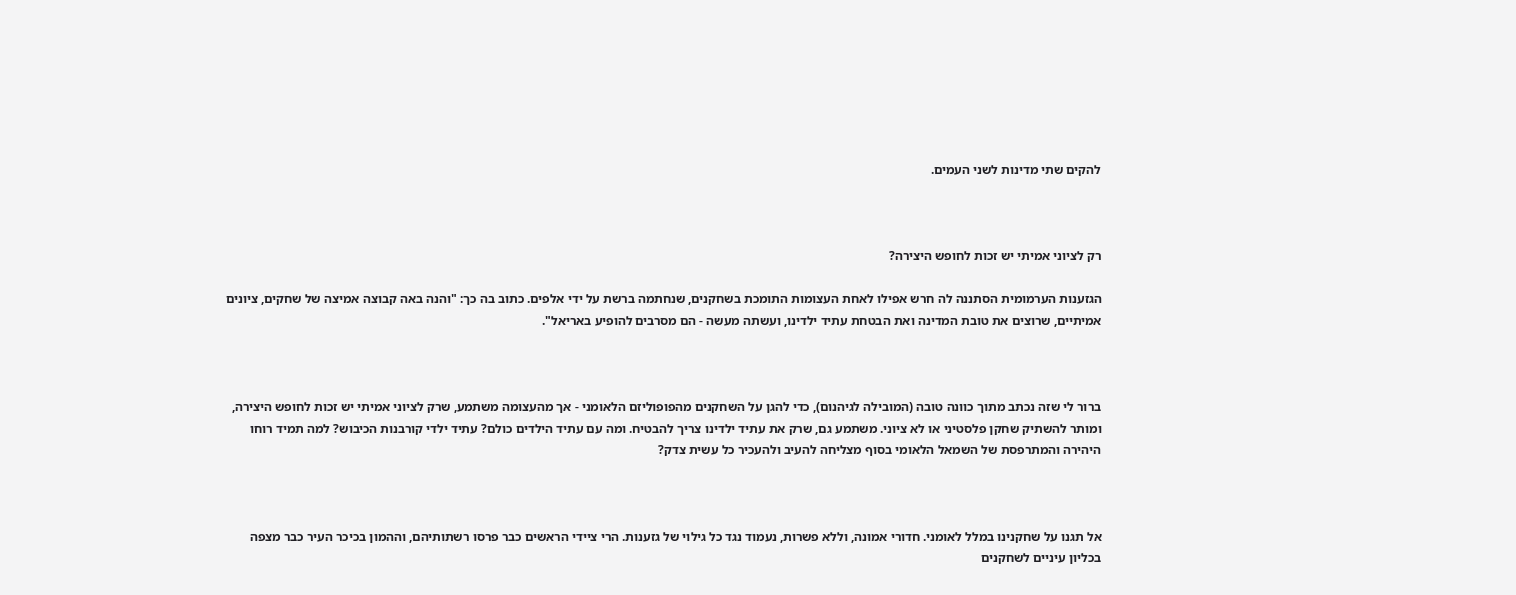להקים שתי מדינות לשני העמים.



רק לציוני אמיתי יש זכות לחופש היצירה?

הגזענות הערמומית הסתננה לה חרש אפילו לאחת העצומות התומכת בשחקנים, שנחתמה ברשת על ידי אלפים. כתוב בה כך: "והנה באה קבוצה אמיצה של שחקים, ציונים אמיתיים, שרוצים את טובת המדינה ואת הבטחת עתיד ילדינו, ועשתה מעשה - הם מסרבים להופיע באריאל".



ברור לי שזה נכתב מתוך כוונה טובה (המובילה לגיהנום), כדי להגן על השחקנים מהפופוליזם הלאומני - אך מהעצומה משתמע, שרק לציוני אמיתי יש זכות לחופש היצירה, ומותר להשתיק שחקן פלסטיני או לא ציוני. משתמע גם, שרק את עתיד ילדינו צריך להבטיח. ומה עם עתיד הילדים כולם? עתיד ילדי קורבנות הכיבוש? למה תמיד רוחו היהירה והמתרפסת של השמאל הלאומי בסוף מצליחה להעיב ולהעכיר כל עשית צדק?



אל תגנו על שחקנינו במלל לאומני. חדורי אמונה, וללא פשרות, נעמוד נגד כל גילוי של גזענות. הרי ציידי הראשים כבר פרסו רשתותיהם, וההמון בכיכר העיר כבר מצפה בכליון עיניים לשחקנים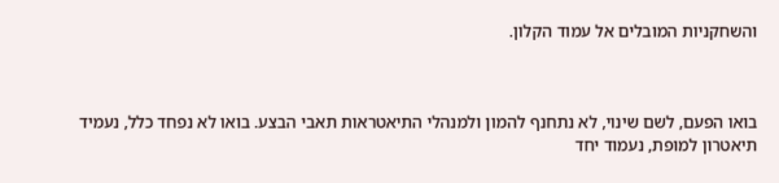והשחקניות המובלים אל עמוד הקלון.



בואו הפעם, לשם שינוי, לא נתחנף להמון ולמנהלי התיאטראות תאבי הבצע. בואו לא נפחד כלל, נעמיד תיאטרון למופת, נעמוד יחד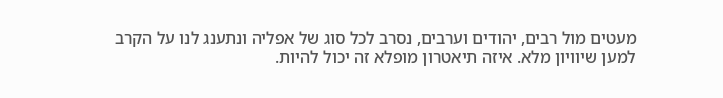מעטים מול רבים, יהודים וערבים, נסרב לכל סוג של אפליה ונתענג לנו על הקרב למען שיוויון מלא. איזה תיאטרון מופלא זה יכול להיות.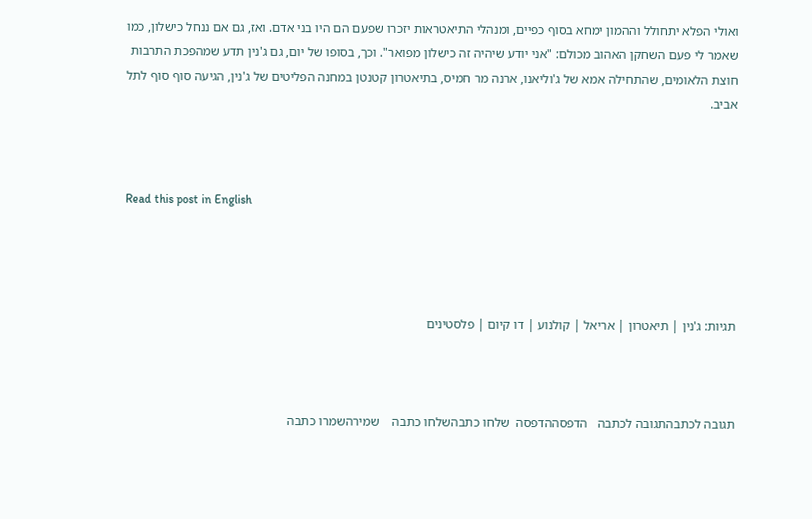ואולי הפלא יתחולל וההמון ימחא בסוף כפיים, ומנהלי התיאטראות יזכרו שפעם הם היו בני אדם. ואז, גם אם ננחל כישלון, כמו שאמר לי פעם השחקן האהוב מכולם: "אני יודע שיהיה זה כישלון מפואר". וכך, בסופו של יום, גם ג'נין תדע שמהפכת התרבות חוצת הלאומים, שהתחילה אמא של ג'וליאנו, ארנה מר חמיס, בתיאטרון קטנטן במחנה הפליטים של ג'נין, הגיעה סוף סוף לתל אביב.



Read this post in English




תגיות: ג'נין | תיאטרון | אריאל | קולנוע | דו קיום | פלסטינים



תגובה לכתבהתגובה לכתבה   הדפסההדפסה  שלחו כתבהשלחו כתבה    שמירהשמרו כתבה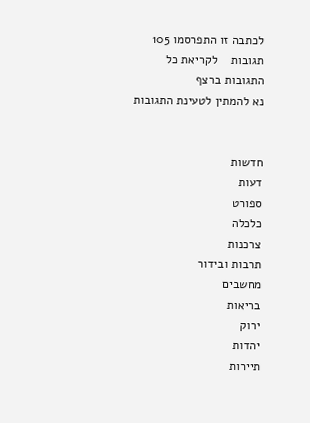לכתבה זו התפרסמו 105 תגובות    לקריאת כל התגובות ברצף
נא להמתין לטעינת התגובות


חדשות
דעות
ספורט
כלכלה
צרכנות
תרבות ובידור
מחשבים
בריאות
ירוק
יהדות
תיירות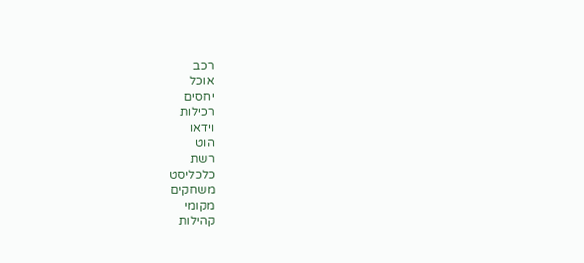רכב
אוכל
יחסים
רכילות
וידאו
הוט
רשת
כלכליסט
משחקים
מקומי
קהילות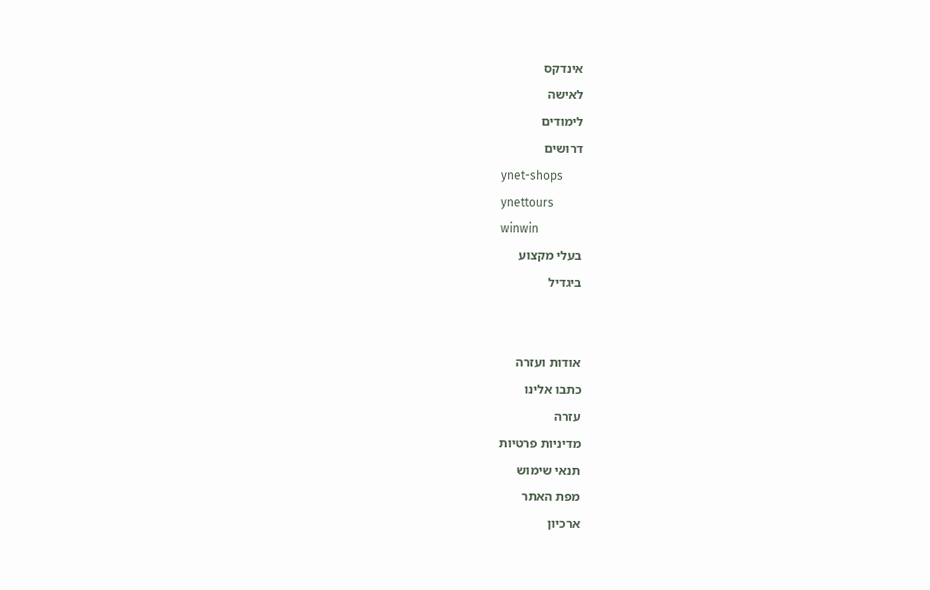אינדקס
לאישה
לימודים
דרושים
ynet-shops
ynettours
winwin
בעלי מקצוע
ביגדיל


אודות ועזרה
כתבו אלינו
עזרה
מדיניות פרטיות
תנאי שימוש
מפת האתר
ארכיון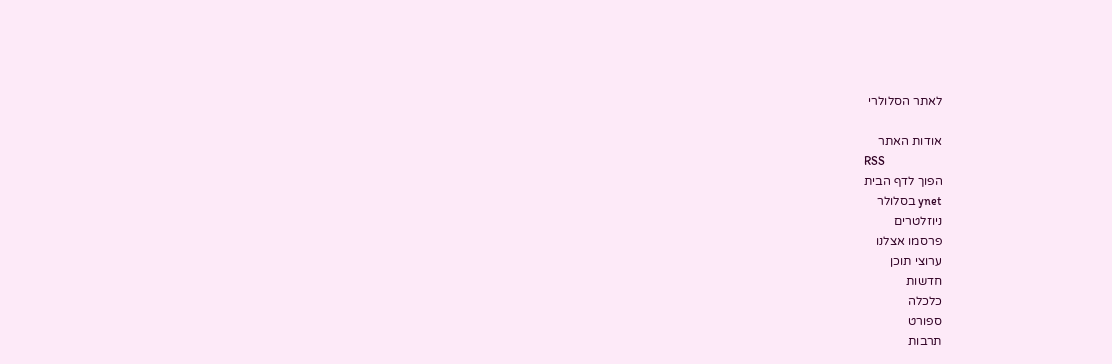לאתר הסלולרי

אודות האתר
RSS
הפוך לדף הבית
ynet בסלולר
ניוזלטרים
פרסמו אצלנו
ערוצי תוכן
חדשות
כלכלה
ספורט
תרבות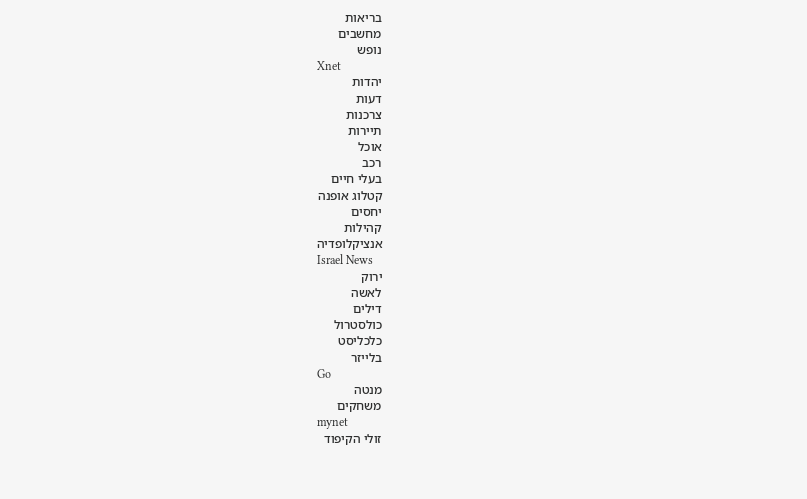בריאות
מחשבים
נופש
Xnet
יהדות
דעות
צרכנות
תיירות
אוכל
רכב
בעלי חיים
קטלוג אופנה
יחסים
קהילות
אנציקלופדיה
Israel News
ירוק
לאשה
דילים
כולסטרול
כלכליסט
בלייזר
Go
מנטה
משחקים
mynet
זולי הקיפוד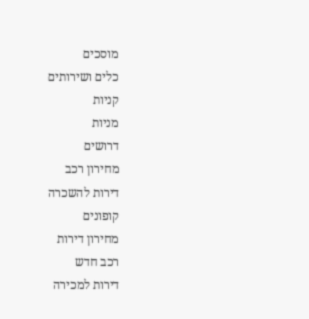מוסכים
כלים ושירותים
קניות
מניות
דרושים
מחירון רכב
דירות להשכרה
קופונים
מחירון דירות
רכב חדש
דירות למכירה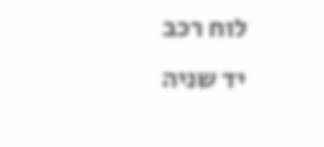לוח רכב
יד שניה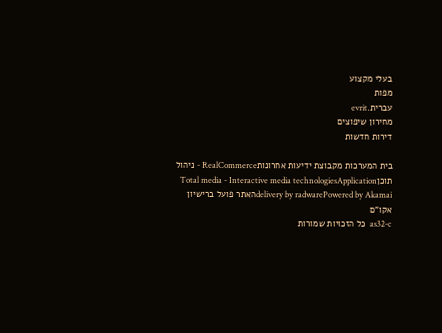בעלי מקצוע
מפות
עברית.evrit
מחירון שיפוצים
דירות חדשות

בית המערכות מקבוצת ידיעות אחרונותRealCommerce - ניהול תוכןTotal media - Interactive media technologiesApplication delivery by radwarePowered by Akamaiהאתר פועל ברישיון אקו"ם
as32-c  כל הזכויות שמורות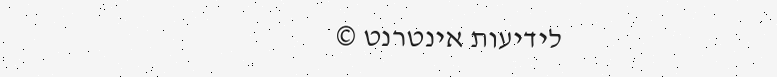לידיעות אינטרנט ©